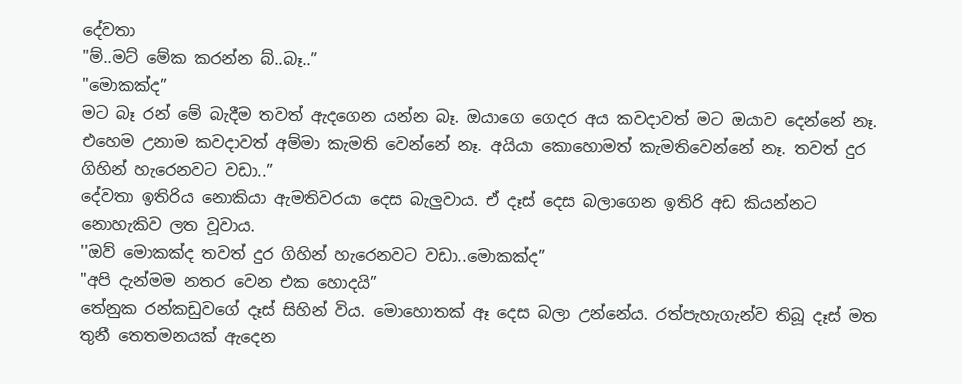දේවතා
"ම්..මට් මේක කරන්න බ්..බෑ..”
"මොකක්ද”
මට බෑ රන් මේ බැදීම තවත් ඇදගෙන යන්න බෑ. ඔයාගෙ ගෙදර අය කවදාවත් මට ඔයාව දෙන්නේ නෑ. එහෙම උනාම කවදාවත් අම්මා කැමති වෙන්නේ නෑ. අයියා කොහොමත් කැමතිවෙන්නේ නෑ. තවත් දුර ගිහින් හැරෙනවට වඩා..”
දේවතා ඉතිරිය නොකියා ඇමතිවරයා දෙස බැලුවාය. ඒ දෑස් දෙස බලාගෙන ඉතිරි අඩ කියන්නට නොහැකිව ලත වූවාය.
''ඔව් මොකක්ද තවත් දුර ගිහින් හැරෙනවට වඩා..මොකක්ද”
"අපි දැන්මම නතර වෙන එක හොදයි”
තේනුක රන්කඩුවගේ දෑස් සිහින් විය. මොහොතක් ඈ දෙස බලා උන්නේය. රත්පැහැගැන්ව තිබූ දෑස් මත තුනී තෙතමනයක් ඇදෙන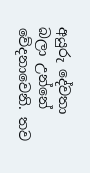අයුරු දේවතා බලා උන්නේ වේදනාවෙනි. තව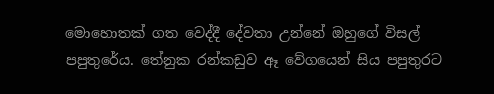මොහොතක් ගත වෙද්දී දේවතා උන්නේ ඔහුගේ විසල් පපුතුරේය. තේනුක රන්කඩුව ඈ වේගයෙන් සිය පපුතුරට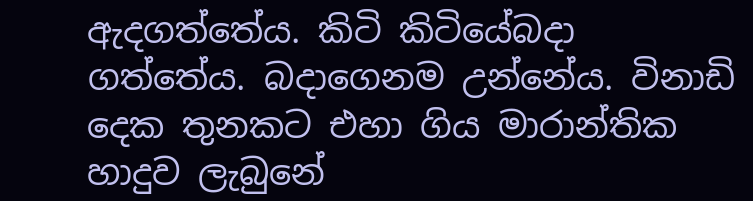ඇදගත්තේය. කිටි කිටියේබදා ගත්තේය. බදාගෙනම උන්නේය. විනාඩි දෙක තුනකට එහා ගිය මාරාන්තික හාදුව ලැබුනේ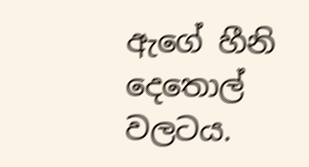ඇගේ හීනි දෙතොල් වලටය.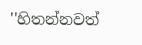''හිතන්නවත්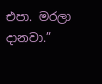එපා. මරලා දානවා.”